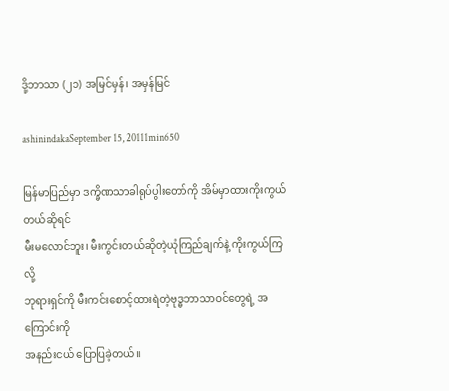ဒို့ဘာသာ (၂၁) အမြင်မှန်၊ အမှန်မြင်

ashinindakaSeptember 15, 20111min650

မြန်မာပြည်မှာ ဒက္ခိဏသာခါရုပ်ပွါးတော်ကို အိမ်မှာထားကိုးကွယ်တယ်ဆိုရင်
မီးမလောင်ဘူး၊ မီးကွင်းတယ်ဆိုတဲ့ယုံကြည်ချက်နဲ့ ကိုးကွယ်ကြလို့
ဘုရားရှင်ကို မီးကင်းစောင့်ထားရဲတဲ့ဗုဒ္ဓဘာသာဝင်တွေရဲ့ အကြောင်းကို
အနည်းငယ် ပြောပြခဲ့တယ်။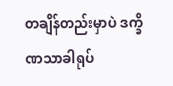တချိန်တည်းမှာပဲ ဒက္ခိဏသာခါရုပ်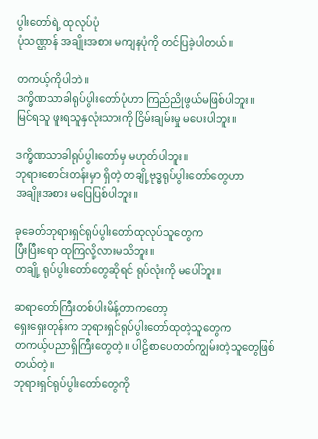ပွါးတော်ရဲ့ ထုလုပ်ပုံ
ပုံသဏ္ဌာန် အချိုးအစား မကျနပုံကို တင်ပြခဲ့ပါတယ်။

တကယ့်ကိုပါဘဲ။
ဒက္ခိဏသာခါရုပ်ပွါးတော်ပုံဟာ ကြည်ညိုဖွယ်မဖြစ်ပါဘူး။
မြင်ရသူ ဖူးရသူနှလုံးသားကို ငြိမ်းချမ်းမှု မပေးပါဘူး။

ဒက္ခိဏသာခါရုပ်ပွါးတော်မှ မဟုတ်ပါဘူး။
ဘုရားစောင်းတန်းမှာ ရှိတဲ့ တချို့ဗုဒ္ဓရုပ်ပွါးတော်တွေဟာ
အချိုးအစား မပြေပြစ်ပါဘူး။

ခုခေတ်ဘုရားရှင်ရုပ်ပွါးတော်ထုလုပ်သူတွေက
ပြီးပြီးရော ထုကြလို့လားမသိဘူး။
တချို့ ရုပ်ပွါးတော်တွေဆိုရင် ရုပ်လုံးကို မပေါ်ဘူး။

ဆရာတော်ကြီးတစ်ပါးမိန့်တာကတော့
ရှေးရှေးတုန်းက ဘုရားရှင်ရုပ်ပွါးတော်ထုတဲ့သူတွေက
တကယ့်ပညာရှိကြီးတွေတဲ့။ ပါဠိစာပေတတ်ကျွမ်းတဲ့သူတွေဖြစ်တယ်တဲ့။
ဘုရားရှင်ရုပ်ပွါးတော်တွေကို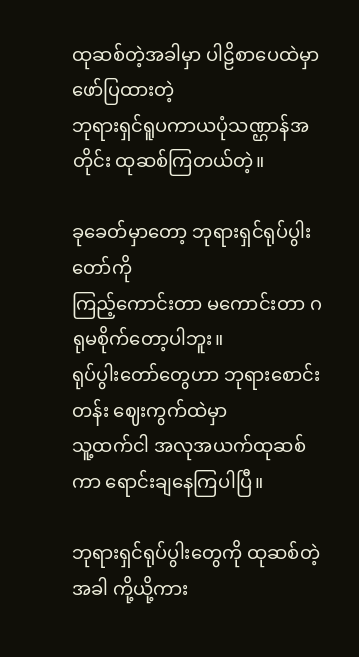ထုဆစ်တဲ့အခါမှာ ပါဠိစာပေထဲမှာဖော်ပြထားတဲ့
ဘုရားရှင်ရူပကာယပုံသဏ္ဌာန်အတိုင်း ထုဆစ်ကြတယ်တဲ့။

ခုခေတ်မှာတော့ ဘုရားရှင်ရုပ်ပွါးတော်ကို
ကြည့်ကောင်းတာ မကောင်းတာ ဂရုမစိုက်တော့ပါဘူး။
ရုပ်ပွါးတော်တွေဟာ ဘုရားစောင်းတန်း ဈေးကွက်ထဲမှာ
သူ့ထက်ငါ အလုအယက်ထုဆစ်ကာ ရောင်းချနေကြပါပြီ။

ဘုရားရှင်ရုပ်ပွါးတွေကို ထုဆစ်တဲ့အခါ ကို့ယို့ကား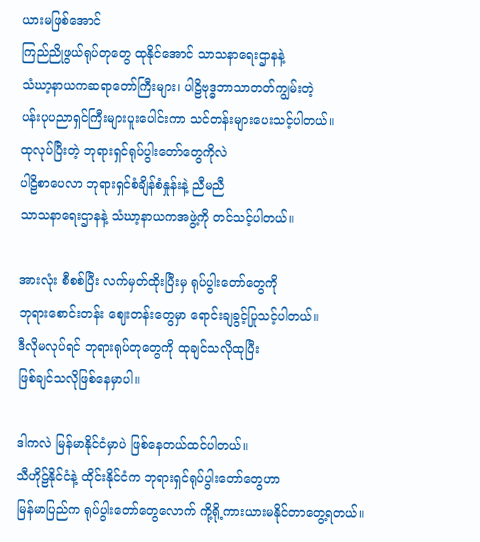ယားမဖြစ်အောင်
ကြည်ညိုဖွယ်ရုပ်တုတွေ ထုနိုင်အောင် သာသနာရေးဌာနနဲ့
သံဃာ့နာယကဆရာတော်ကြီးများ၊ ပါဠိဗုဒ္ဓဘာသာတတ်ကျွမ်းတဲ့
ပန်းပုပညာရှင်ကြီးများပူးပေါင်းကာ သင်တန်းများပေးသင့်ပါတယ်။
ထုလုပ်ပြီးတဲ့ ဘုရားရှင်ရုပ်ပွါးတော်တွေကိုလဲ
ပါဠိစာပေလာ ဘုရားရှင်စံချိန်စံနှုန်းနဲ့ ညီမညီ
သာသနာရေးဌာနနဲ့ သံဃာ့နာယကအဖွဲ့ကို တင်သင့်ပါတယ်။

အားလုံး စီစစ်ပြီး လက်မှတ်ထိုးပြီးမှ ရုပ်ပွါးတော်တွေကို
ဘုရားစောင်းတန်း ဈေးတန်းတွေမှာ ရောင်းချခွင့်ပြုသင့်ပါတယ်။
ဒီလိုမလုပ်ရင် ဘုရားရုပ်တုတွေကို ထုချင်သလိုထုပြီး
ဖြစ်ချင်သလိုဖြစ်နေမှာပါ။

ဒါကလဲ မြန်မာနိုင်ငံမှာပဲ ဖြစ်နေတယ်ထင်ပါတယ်။
သီဟိုဠ်နိုင်ငံနဲ့ ထိုင်းနိုင်ငံက ဘုရားရှင်ရုပ်ပွါးတော်တွေဟာ
မြန်မာပြည်က ရုပ်ပွါးတော်တွေလောက် ကို့ရို့ကားယားမနိုင်တာတွေ့ရတယ်။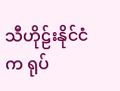သီဟိုဠ်းနိုင်ငံက ရုပ်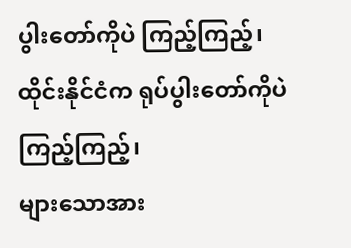ပွါးတော်ကိုပဲ ကြည့်ကြည့်၊
ထိုင်းနိုင်ငံက ရုပ်ပွါးတော်ကိုပဲ ကြည့်ကြည့်၊
များသောအား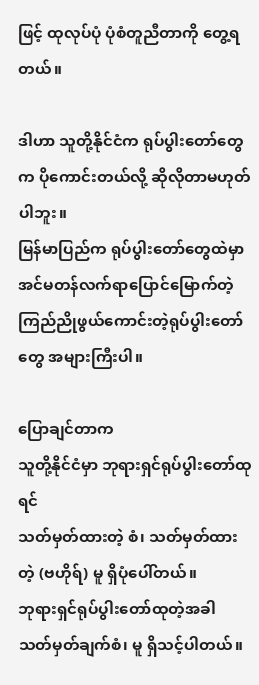ဖြင့် ထုလုပ်ပုံ ပုံစံတူညီတာကို တွေ့ရတယ်။

ဒါဟာ သူတို့နိုင်ငံက ရုပ်ပွါးတော်တွေက ပိုကောင်းတယ်လို့ ဆိုလိုတာမဟုတ်ပါဘူး။
မြန်မာပြည်က ရုပ်ပွါးတော်တွေထဲမှာ အင်မတန်လက်ရာပြောင်မြောက်တဲ့
ကြည်ညိုဖွယ်ကောင်းတဲ့ရုပ်ပွါးတော်တွေ အများကြီးပါ။

ပြောချင်တာက
သူတို့နိုင်ငံမှာ ဘုရားရှင်ရုပ်ပွါးတော်ထုရင်
သတ်မှတ်ထားတဲ့ စံ၊ သတ်မှတ်ထားတဲ့ (ဗဟိုရ်) မူ ရှိပုံပေါ်တယ်။
ဘုရားရှင်ရုပ်ပွါးတော်ထုတဲ့အခါ သတ်မှတ်ချက်စံ၊ မူ ရှိသင့်ပါတယ်။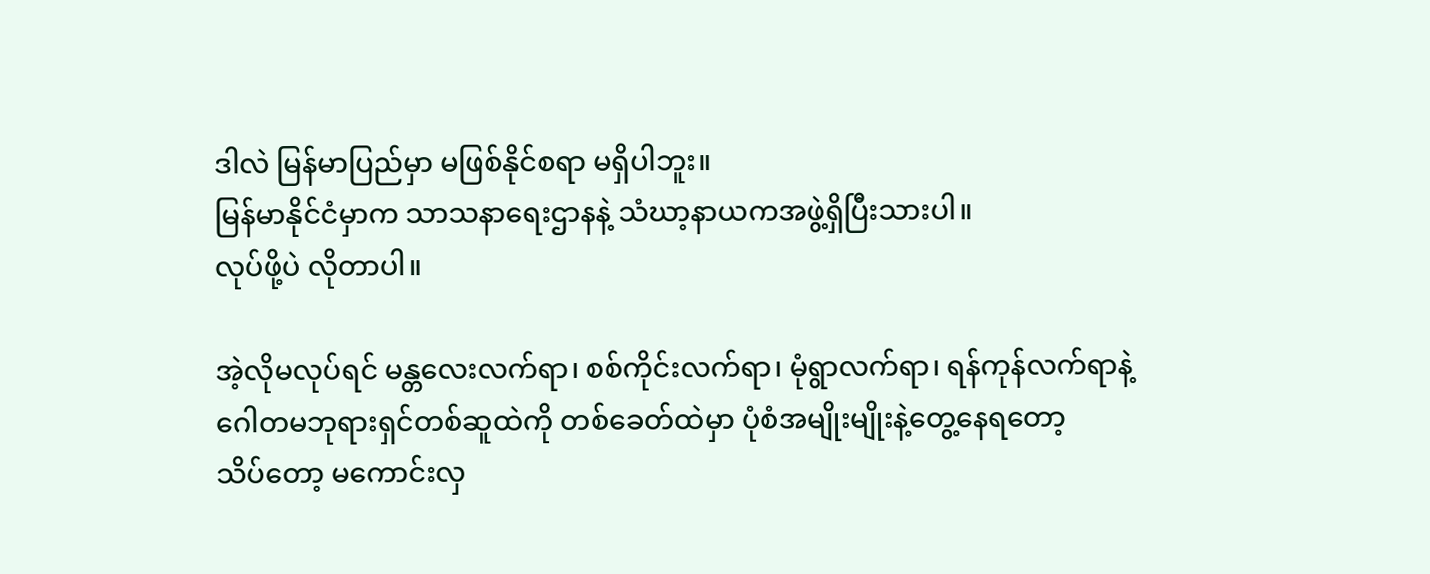ဒါလဲ မြန်မာပြည်မှာ မဖြစ်နိုင်စရာ မရှိပါဘူး။
မြန်မာနိုင်ငံမှာက သာသနာရေးဌာနနဲ့ သံဃာ့နာယကအဖွဲ့ရှိပြီးသားပါ။
လုပ်ဖို့ပဲ လိုတာပါ။

အဲ့လိုမလုပ်ရင် မန္တလေးလက်ရာ၊ စစ်ကိုင်းလက်ရာ၊ မုံရွာလက်ရာ၊ ရန်ကုန်လက်ရာနဲ့
ဂေါတမဘုရားရှင်တစ်ဆူထဲကို တစ်ခေတ်ထဲမှာ ပုံစံအမျိုးမျိုးနဲ့တွေ့နေရတော့
သိပ်တော့ မကောင်းလှ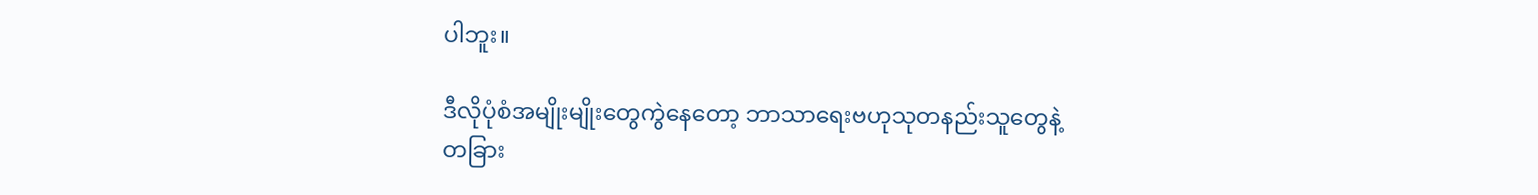ပါဘူး။

ဒီလိုပုံစံအမျိုးမျိုးတွေကွဲနေတော့ ဘာသာရေးဗဟုသုတနည်းသူတွေနဲ့
တခြား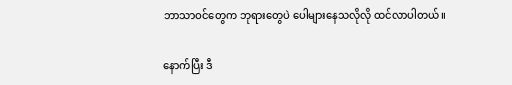ဘာသာဝင်တွေက ဘုရားတွေပဲ ပေါများနေသလိုလို ထင်လာပါတယ်။

နောက်ပြီး ဒီ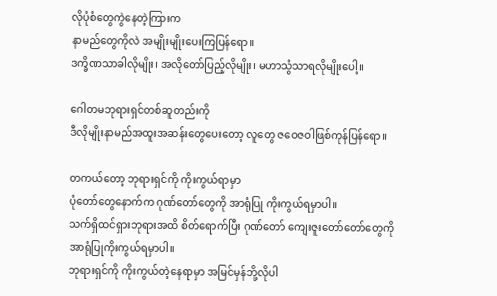လိုပုံစံတွေကွဲနေတဲ့ကြားက
နာမည်တွေကိုလဲ အမျိုးမျိုးပေးကြပြန်ရော။
ဒက္ခိဏသာခါလိုမျိုး၊ အလိုတော်ပြည့်လိုမျိုး၊ မဟာသွံသာရလိုမျိုးပေါ့။

ဂေါတမဘုရားရှင်တစ်ဆူတည်းကို
ဒီလိုမျိုးနာမည်အထူးအဆန်းတွေပေးတော့ လူတွေ ဇဝေဇဝါဖြစ်ကုန်ပြန်ရော။

တကယ်တော့ ဘုရားရှင်ကို ကိုးကွယ်ရာမှာ
ပုံတော်တွေနောက်က ဂုဏ်တော်တွေကို အာရုံပြု ကိုးကွယ်ရမှာပါ။
သက်ရှိထင်ရှားဘုရားအထိ စိတ်ရောက်ပြီး ဂုဏ်တော် ကျေးဇူးတော်တော်တွေကို
အာရုံပြုကိုးကွယ်ရမှာပါ။
ဘုရားရှင်ကို ကိုးကွယ်တဲ့နေရာမှာ အမြင်မှန်ဘို့လိုပါ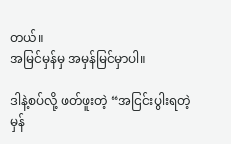တယ်။
အမြင်မှန်မှ အမှန်မြင်မှာပါ။

ဒါနဲ့စပ်လို့ ဖတ်ဖူးတဲ့ “အငြင်းပွါးရတဲ့မှန်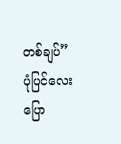တစ်ချပ်” ပုံပြင်လေးပြော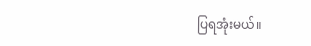ပြရအုံးမယ်။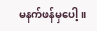မနက်ဖန်မှပေါ့။